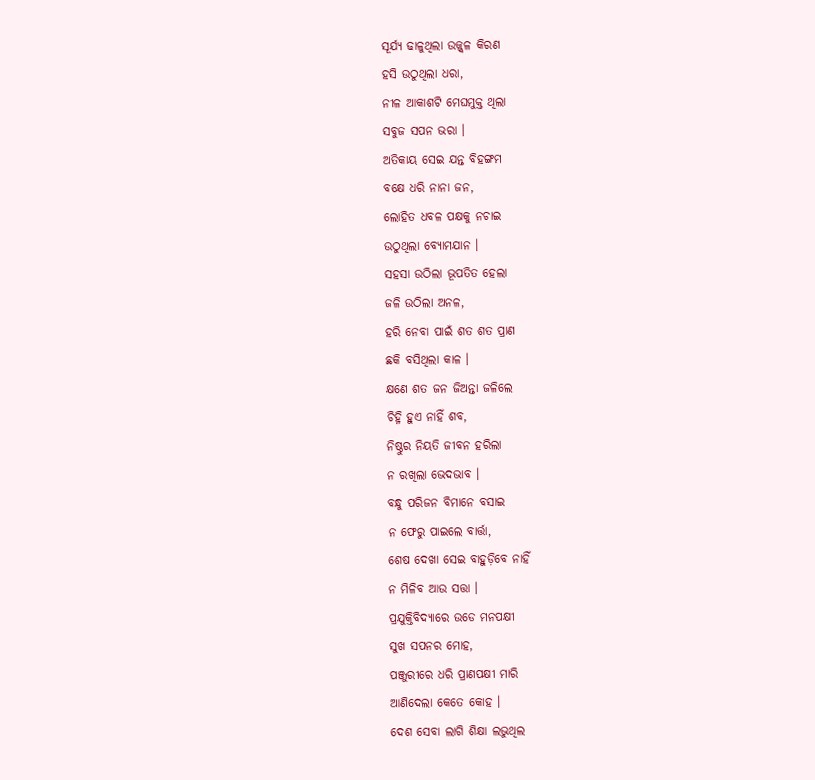ସୂର୍ଯ୍ୟ ଢାଳୁଥିଲା ଉଜ୍ଜ୍ୱଳ କିରଣ
ହସି ଉଠୁଥିଲା ଧରା,
ନୀଳ ଆକାଶଟି ମେଘମୁକ୍ତ ଥିଲା
ସବୁଜ ସପନ ଭରା ।
ଅତିକାୟ ସେଇ ଯନ୍ତ ବିହଙ୍ଗମ
ବକ୍ଷେ ଧରି ନାନା ଜନ,
ଲୋହିତ ଧବଳ ପକ୍ଷକୁ ନଚାଇ
ଉଠୁଥିଲା ବ୍ୟୋମଯାନ ।
ସହସା ଉଠିଲା ଭୂପତିତ ହେଲା
ଜଳି ଉଠିଲା ଅନଳ,
ହରି ନେବା ପାଇଁ ଶତ ଶତ ପ୍ରାଣ
ଛକି ବସିଥିଲା କାଳ ।
କ୍ଷଣେ ଶତ ଜନ ଜିଅନ୍ତା ଜଳିଲେ
ଚିହ୍ନି ହୁଏ ନାହିଁ ଶବ,
ନିଷ୍ଠୁର ନିୟତି ଜୀବନ ହରିଲା
ନ ରଖିଲା ଭେଦଭାବ ।
ବନ୍ଧୁ ପରିଜନ ବିମାନେ ବସାଇ
ନ ଫେରୁ ପାଇଲେ ବାର୍ତ୍ତା,
ଶେଷ ଦେଖା ସେଇ ବାହୁଡ଼ିବେ ନାହିଁ
ନ ମିଳିବ ଆଉ ସତ୍ତା ।
ପ୍ରଯୁକ୍ତିବିଦ୍ୟାରେ ଉଡେ ମନପକ୍ଷୀ
ସୁଖ ସପନର ମୋହ,
ପଞ୍ଜୁରୀରେ ଧରି ପ୍ରାଣପକ୍ଷୀ ମାରି
ଆଣିଦେଲା କେତେ କୋହ ।
ଦେଶ ସେବା ଲାଗି ଶିକ୍ଷା ଲଭୁଥିଲ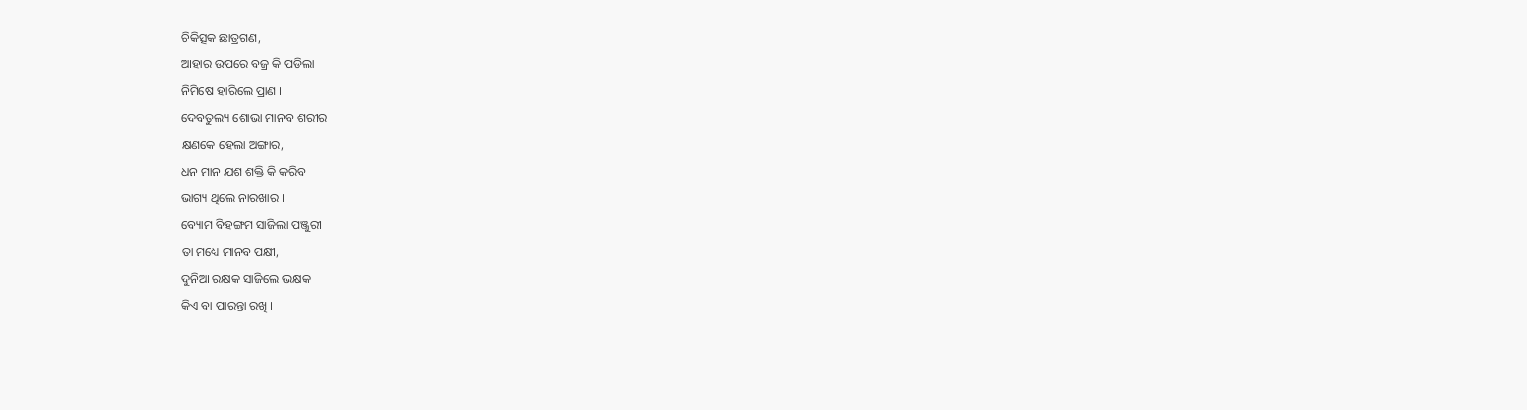ଚିକିତ୍ସକ ଛାତ୍ରଗଣ,
ଆହାର ଉପରେ ବଜ୍ର କି ପଡିଲା
ନିମିଷେ ହାରିଲେ ପ୍ରାଣ ।
ଦେବତୁଲ୍ୟ ଶୋଭା ମାନବ ଶରୀର
କ୍ଷଣକେ ହେଲା ଅଙ୍ଗାର,
ଧନ ମାନ ଯଶ ଶକ୍ତି କି କରିବ
ଭାଗ୍ୟ ଥିଲେ ନାରଖାର ।
ବ୍ୟୋମ ବିହଙ୍ଗମ ସାଜିଲା ପଞ୍ଜୁରୀ
ତା ମଧ୍ୟେ ମାନବ ପକ୍ଷୀ,
ଦୁନିଆ ରକ୍ଷକ ସାଜିଲେ ଭକ୍ଷକ
କିଏ ବା ପାରନ୍ତା ରଖି ।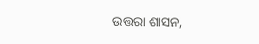ଉତ୍ତରା ଶାସନ,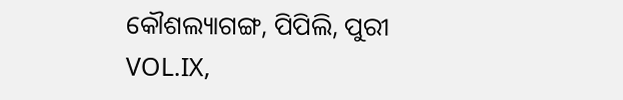କୌଶଲ୍ୟାଗଙ୍ଗ, ପିପିଲି, ପୁରୀ
VOL.IX,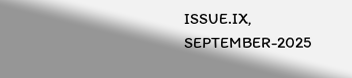ISSUE.IX, SEPTEMBER-2025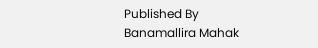Published By Banamallira Mahak